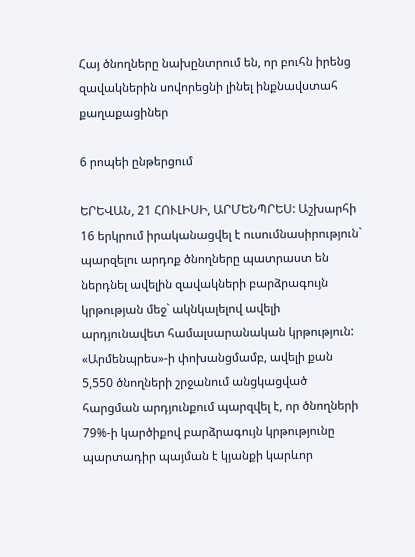Հայ ծնողները նախընտրում են, որ բուհն իրենց զավակներին սովորեցնի լինել ինքնավստահ քաղաքացիներ

6 րոպեի ընթերցում

ԵՐԵՎԱՆ, 21 ՀՈՒԼԻՍԻ, ԱՐՄԵՆՊՐԵՍ: Աշխարհի 16 երկրում իրականացվել է ուսումնասիրություն` պարզելու արդոք ծնողները պատրաստ են ներդնել ավելին զավակների բարձրագույն կրթության մեջ` ակնկալելով ավելի արդյունավետ համալսարանական կրթություն: «Արմենպրես»-ի փոխանցմամբ, ավելի քան 5,550 ծնողների շրջանում անցկացված հարցման արդյունքում պարզվել է, որ ծնողների 79%-ի կարծիքով բարձրագույն կրթությունը պարտադիր պայման է կյանքի կարևոր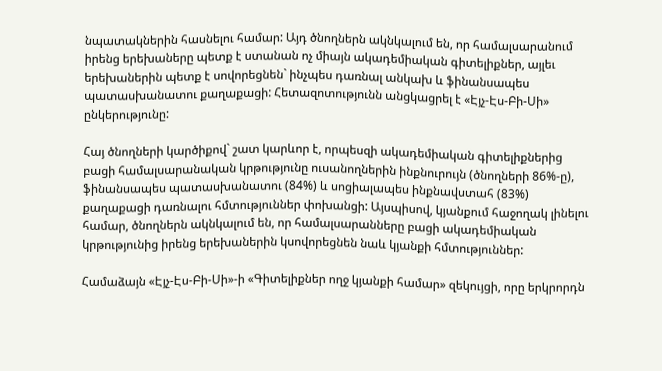նպատակներին հասնելու համար: Այդ ծնողներն ակնկալում են, որ համալսարանում իրենց երեխաները պետք է ստանան ոչ միայն ակադեմիական գիտելիքներ, այլեւ երեխաներին պետք է սովորեցնեն` ինչպես դառնալ անկախ և ֆինանսապես պատասխանատու քաղաքացի: Հետազոտությունն անցկացրել է «Էյչ-Էս-Բի-Սի» ընկերությունը:

Հայ ծնողների կարծիքով` շատ կարևոր է, որպեսզի ակադեմիական գիտելիքներից բացի համալսարանական կրթությունը ուսանողներին ինքնուրույն (ծնողների 86%-ը), ֆինանսապես պատասխանատու (84%) և սոցիալապես ինքնավստահ (83%) քաղաքացի դառնալու հմտություններ փոխանցի: Այսպիսով, կյանքում հաջողակ լինելու համար, ծնողներն ակնկալում են, որ համալսարանները բացի ակադեմիական կրթությունից իրենց երեխաներին կսովորեցնեն նաև կյանքի հմտություններ:

Համաձայն «Էյչ-Էս-Բի-Սի»-ի «Գիտելիքներ ողջ կյանքի համար» զեկույցի, որը երկրորդն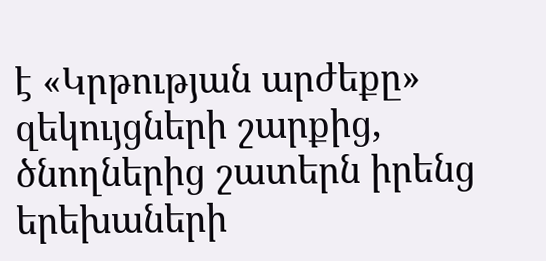է «Կրթության արժեքը» զեկույցների շարքից, ծնողներից շատերն իրենց երեխաների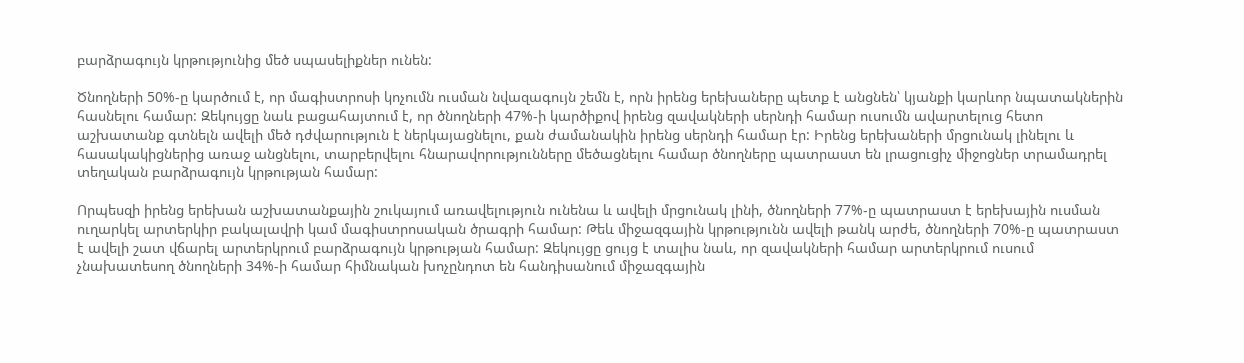բարձրագույն կրթությունից մեծ սպասելիքներ ունեն:

Ծնողների 50%-ը կարծում է, որ մագիստրոսի կոչումն ուսման նվազագույն շեմն է, որն իրենց երեխաները պետք է անցնեն՝ կյանքի կարևոր նպատակներին հասնելու համար: Զեկույցը նաև բացահայտում է, որ ծնողների 47%-ի կարծիքով իրենց զավակների սերնդի համար ուսումն ավարտելուց հետո աշխատանք գտնելն ավելի մեծ դժվարություն է ներկայացնելու, քան ժամանակին իրենց սերնդի համար էր: Իրենց երեխաների մրցունակ լինելու և հասակակիցներից առաջ անցնելու, տարբերվելու հնարավորությունները մեծացնելու համար ծնողները պատրաստ են լրացուցիչ միջոցներ տրամադրել տեղական բարձրագույն կրթության համար:

Որպեսզի իրենց երեխան աշխատանքային շուկայում առավելություն ունենա և ավելի մրցունակ լինի, ծնողների 77%-ը պատրաստ է երեխային ուսման ուղարկել արտերկիր բակալավրի կամ մագիստրոսական ծրագրի համար: Թեև միջազգային կրթությունն ավելի թանկ արժե, ծնողների 70%-ը պատրաստ է ավելի շատ վճարել արտերկրում բարձրագույն կրթության համար: Զեկույցը ցույց է տալիս նաև, որ զավակների համար արտերկրում ուսում չնախատեսող ծնողների 34%-ի համար հիմնական խոչընդոտ են հանդիսանում միջազգային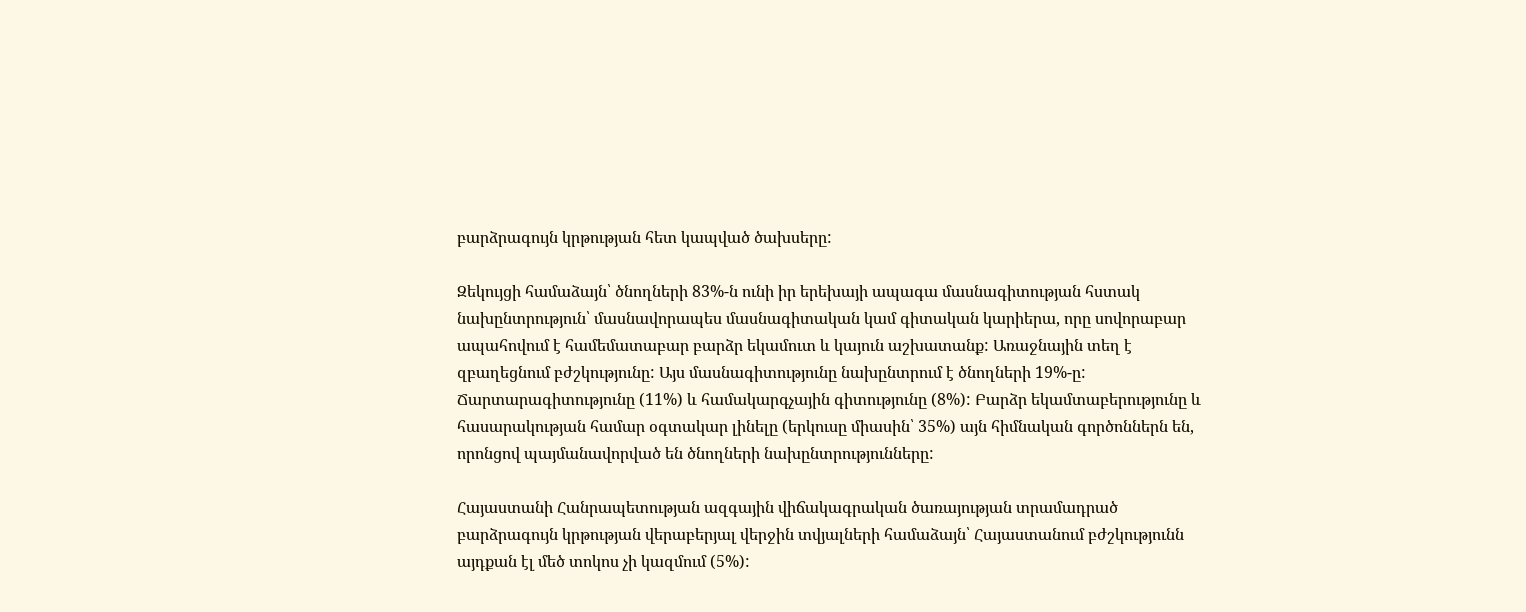բարձրագույն կրթության հետ կապված ծախսերը:

Զեկույցի համաձայն՝ ծնողների 83%-ն ունի իր երեխայի ապագա մասնագիտության հստակ նախընտրություն՝ մասնավորապես մասնագիտական կամ գիտական կարիերա, որը սովորաբար ապահովում է համեմատաբար բարձր եկամուտ և կայուն աշխատանք: Առաջնային տեղ է զբաղեցնում բժշկությունը: Այս մասնագիտությունը նախընտրում է ծնողների 19%-ը: Ճարտարագիտությունը (11%) և համակարգչային գիտությունը (8%): Բարձր եկամտաբերությունը և հասարակության համար օգտակար լինելը (երկուսը միասին՝ 35%) այն հիմնական գործոններն են, որոնցով պայմանավորված են ծնողների նախընտրությունները:

Հայաստանի Հանրապետության ազգային վիճակագրական ծառայության տրամադրած բարձրագույն կրթության վերաբերյալ վերջին տվյալների համաձայն՝ Հայաստանում բժշկությունն այդքան էլ մեծ տոկոս չի կազմում (5%):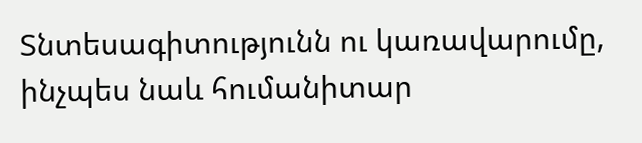Տնտեսագիտությունն ու կառավարումը, ինչպես նաև հումանիտար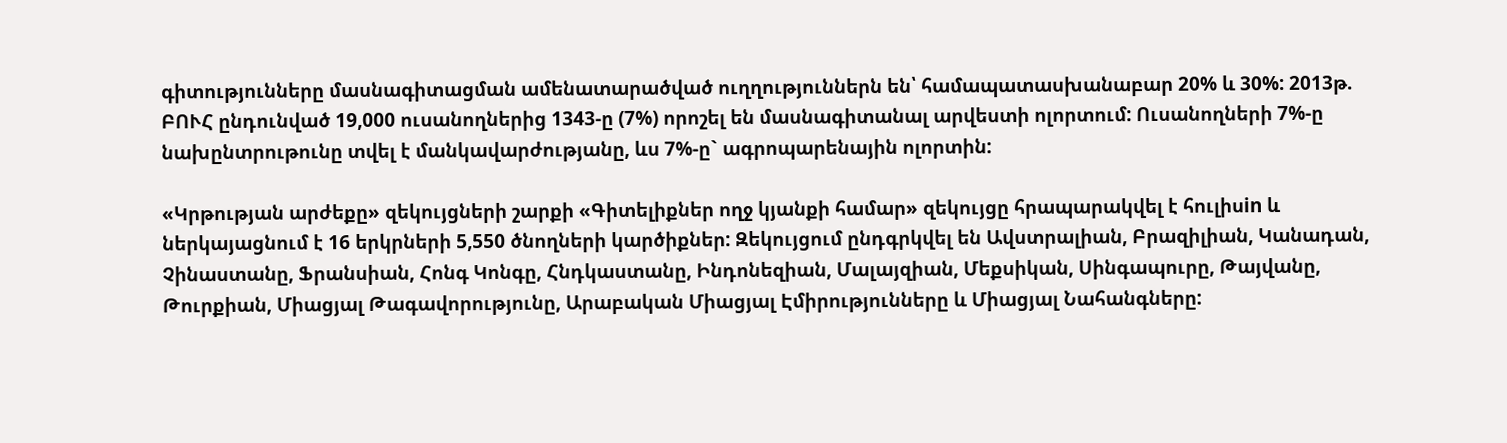գիտությունները մասնագիտացման ամենատարածված ուղղություններն են՝ համապատասխանաբար 20% և 30%: 2013թ. ԲՈՒՀ ընդունված 19,000 ուսանողներից 1343-ը (7%) որոշել են մասնագիտանալ արվեստի ոլորտում: Ուսանողների 7%-ը նախընտրութունը տվել է մանկավարժությանը, ևս 7%-ը` ագրոպարենային ոլորտին:

«Կրթության արժեքը» զեկույցների շարքի «Գիտելիքներ ողջ կյանքի համար» զեկույցը հրապարակվել է հուլիսin և ներկայացնում է 16 երկրների 5,550 ծնողների կարծիքներ: Զեկույցում ընդգրկվել են Ավստրալիան, Բրազիլիան, Կանադան, Չինաստանը, Ֆրանսիան, Հոնգ Կոնգը, Հնդկաստանը, Ինդոնեզիան, Մալայզիան, Մեքսիկան, Սինգապուրը, Թայվանը, Թուրքիան, Միացյալ Թագավորությունը, Արաբական Միացյալ Էմիրությունները և Միացյալ Նահանգները: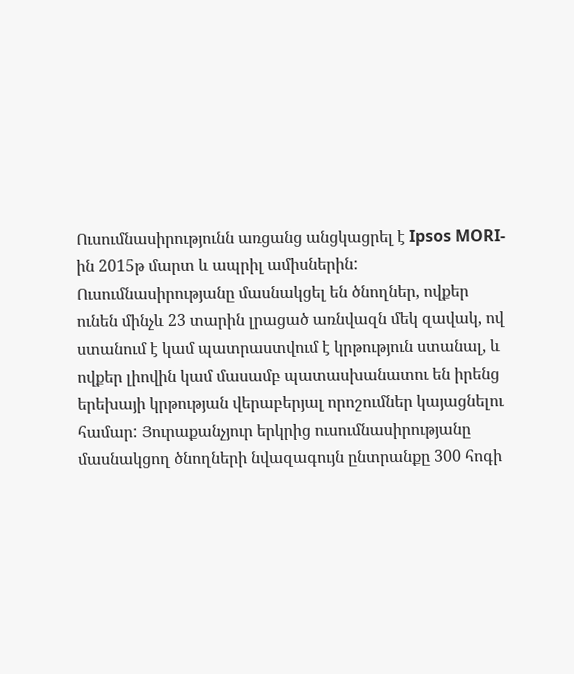Ուսումնասիրությունն առցանց անցկացրել է Ipsos MORI-ին 2015թ մարտ և ապրիլ ամիսներին: Ուսումնասիրությանը մասնակցել են ծնողներ, ովքեր ունեն մինչև 23 տարին լրացած առնվազն մեկ զավակ, ով ստանում է կամ պատրաստվում է կրթություն ստանալ, և ովքեր լիովին կամ մասամբ պատասխանատու են իրենց երեխայի կրթության վերաբերյալ որոշումներ կայացնելու համար: Յուրաքանչյուր երկրից ուսումնասիրությանը մասնակցող ծնողների նվազագույն ընտրանքը 300 հոգի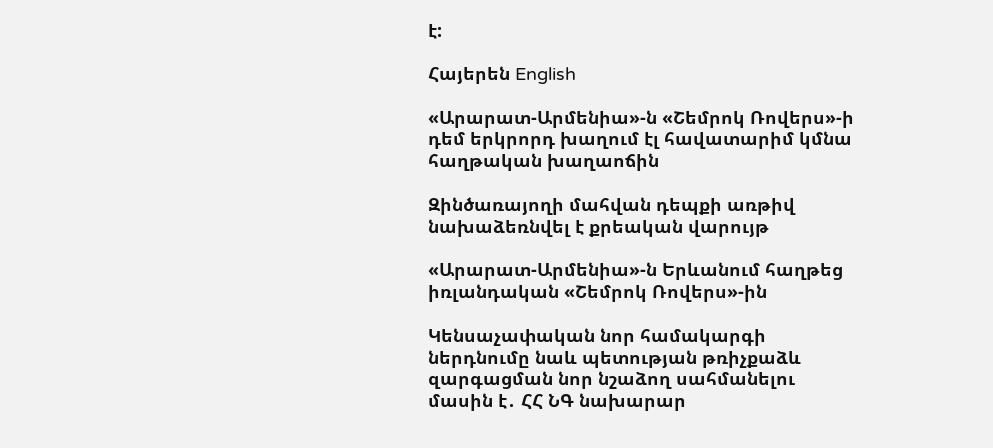է:

Հայերեն English

«Արարատ-Արմենիա»-ն «Շեմրոկ Ռովերս»-ի դեմ երկրորդ խաղում էլ հավատարիմ կմնա հաղթական խաղաոճին

Զինծառայողի մահվան դեպքի առթիվ նախաձեռնվել է քրեական վարույթ

«Արարատ-Արմենիա»-ն Երևանում հաղթեց իռլանդական «Շեմրոկ Ռովերս»-ին

Կենսաչափական նոր համակարգի ներդնումը նաև պետության թռիչքաձև զարգացման նոր նշաձող սահմանելու մասին է․ ՀՀ ՆԳ նախարար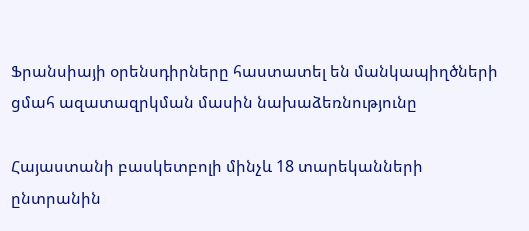Ֆրանսիայի օրենսդիրները հաստատել են մանկապիղծների ցմահ ազատազրկման մասին նախաձեռնությունը

Հայաստանի բասկետբոլի մինչև 18 տարեկանների ընտրանին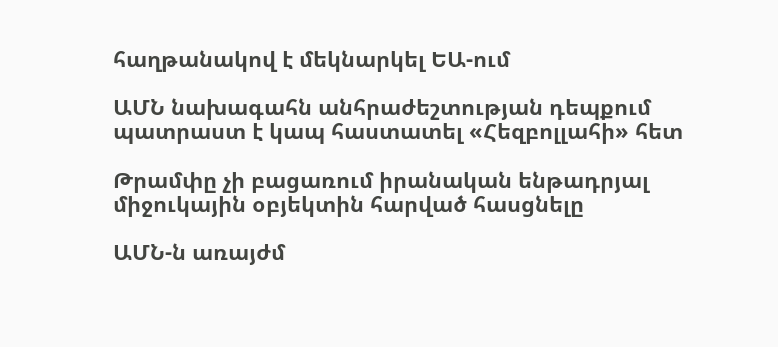հաղթանակով է մեկնարկել ԵԱ-ում

ԱՄՆ նախագահն անհրաժեշտության դեպքում պատրաստ է կապ հաստատել «Հեզբոլլահի» հետ

Թրամփը չի բացառում իրանական ենթադրյալ միջուկային օբյեկտին հարված հասցնելը

ԱՄՆ-ն առայժմ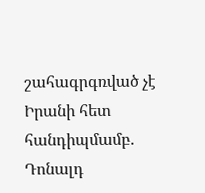շահագրգռված չէ Իրանի հետ հանդիպմամբ. Դոնալդ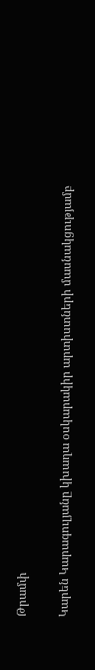Թրամփ

Կարեն Կարագուլյանը կխաղա օսկարակիր արտիստների մասնակցությամբ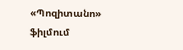«Պոզիտանո» ֆիլմում